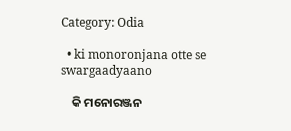Category: Odia

  • ki monoronjana otte se swargaadyaano

    କି ମନୋରଞ୍ଜନ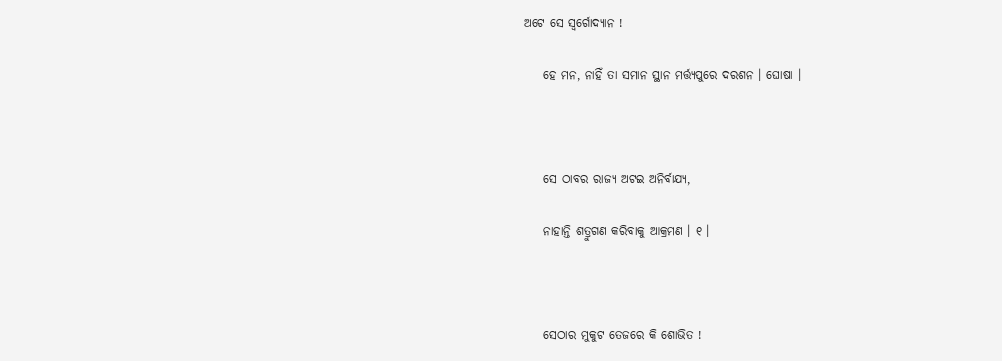ଅଟେ ସେ ସ୍ୱର୍ଗୋଦ୍ୟାନ !

    ହେ ମନ, ନାହିଁ ତା ସମାନ ସ୍ଥାନ ମର୍ତ୍ତ୍ୟପୁରେ ଦରଶନ । ଘୋଷା ।



    ସେ ଠାବର ରାଜ୍ୟ ଅଟଇ ଅନିର୍ବାଯ୍ୟ,

    ନାହାନ୍ତି ଶତ୍ରୁଗଣ କରିବାକୁ ଆକ୍ରମଣ । ୧ ।



    ସେଠାର ମୁକୁଟ ତେଜରେ କି ଶୋଭିତ !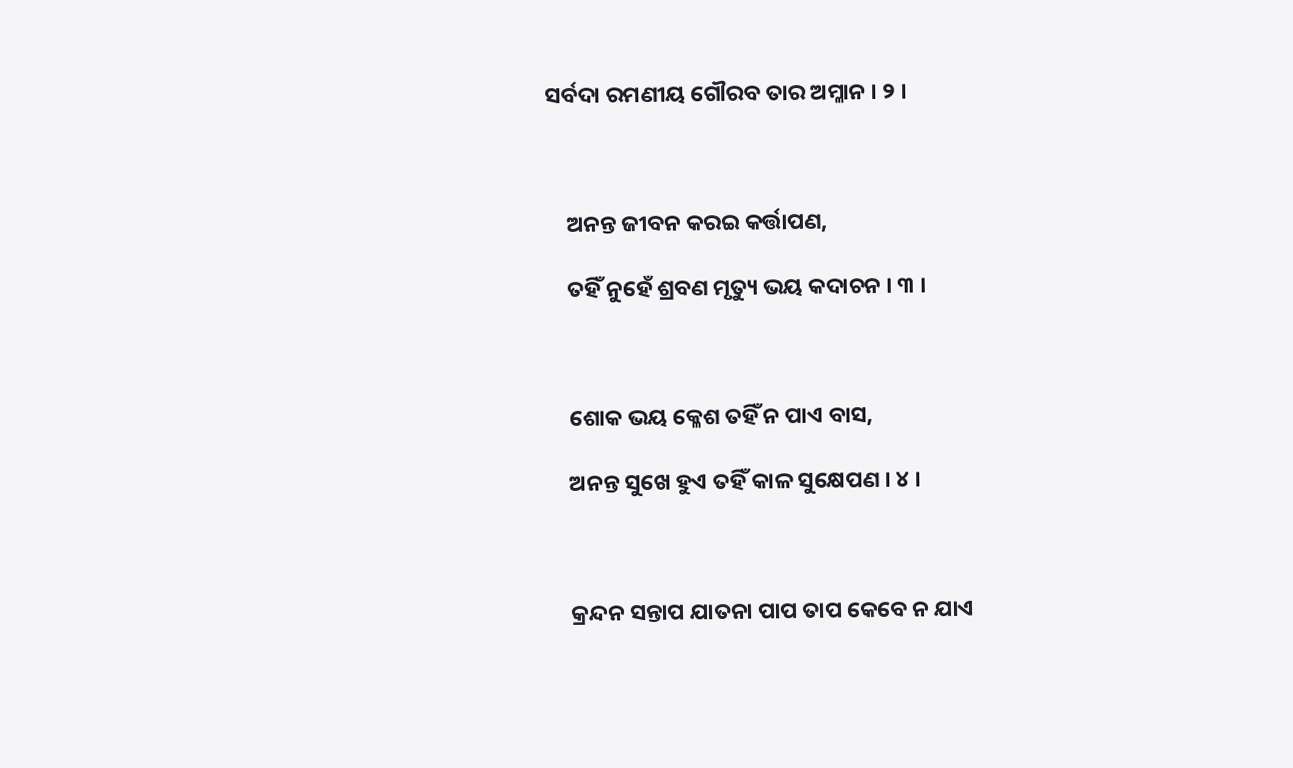ସର୍ବଦା ରମଣୀୟ ଗୌରବ ତାର ଅମ୍ଳାନ । ୨ ।



    ଅନନ୍ତ ଜୀବନ କରଇ କର୍ତ୍ତାପଣ,

    ତହିଁ ନୁହେଁ ଶ୍ରବଣ ମୃତ୍ୟୁ ଭୟ କଦାଚନ । ୩ ।



    ଶୋକ ଭୟ କ୍ଳେଶ ତହିଁ ନ ପାଏ ବାସ,

    ଅନନ୍ତ ସୁଖେ ହୁଏ ତହିଁ କାଳ ସୁକ୍ଷେପଣ । ୪ ।



    କ୍ରନ୍ଦନ ସନ୍ତାପ ଯାତନା ପାପ ତାପ କେବେ ନ ଯାଏ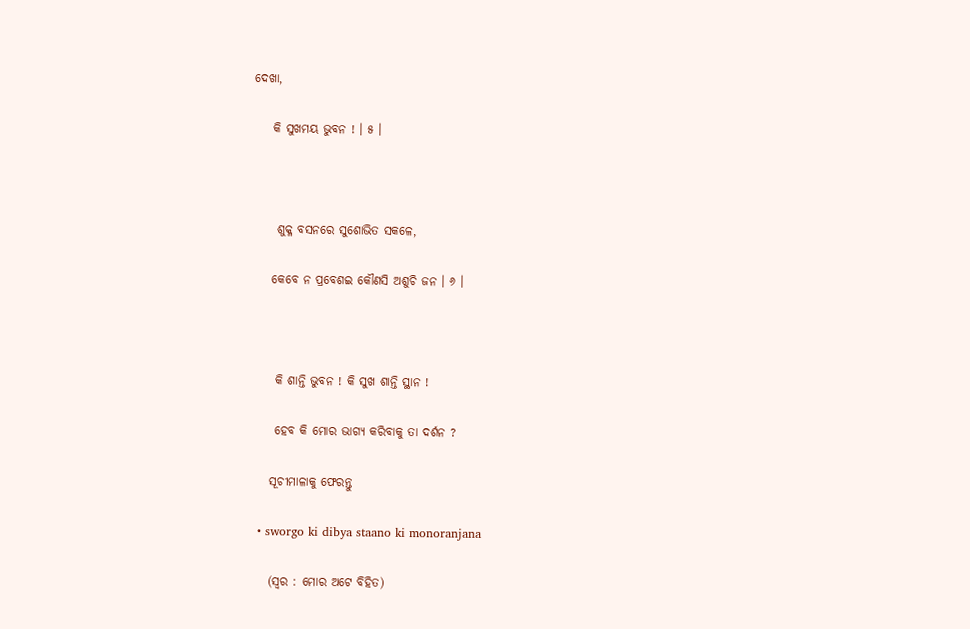ଦେଖା,

    କି ସୁଖମୟ ଭୁବନ ! । ୫ ।



     ଶୁକ୍ଳ ବସନରେ ସୁଶୋଭିତ ସକଳେ,

    କେବେ ନ ପ୍ରବେଶଇ କୌଣସି ଅଶୁଚି ଜନ । ୬ ।



     କି ଶାନ୍ତି ଭୁବନ ! କି ସୁଖ ଶାନ୍ତି ସ୍ଥାନ !

     ହେବ କି ମୋର ଭାଗ୍ୟ କରିବାକୁ ତା ଦର୍ଶନ ?

    ସୂଚୀମାଳାକୁ ଫେରନ୍ତୁ

  • sworgo ki dibya staano ki monoranjana

    (ସ୍ୱର : ମୋର ଅଟେ ବିହିତ)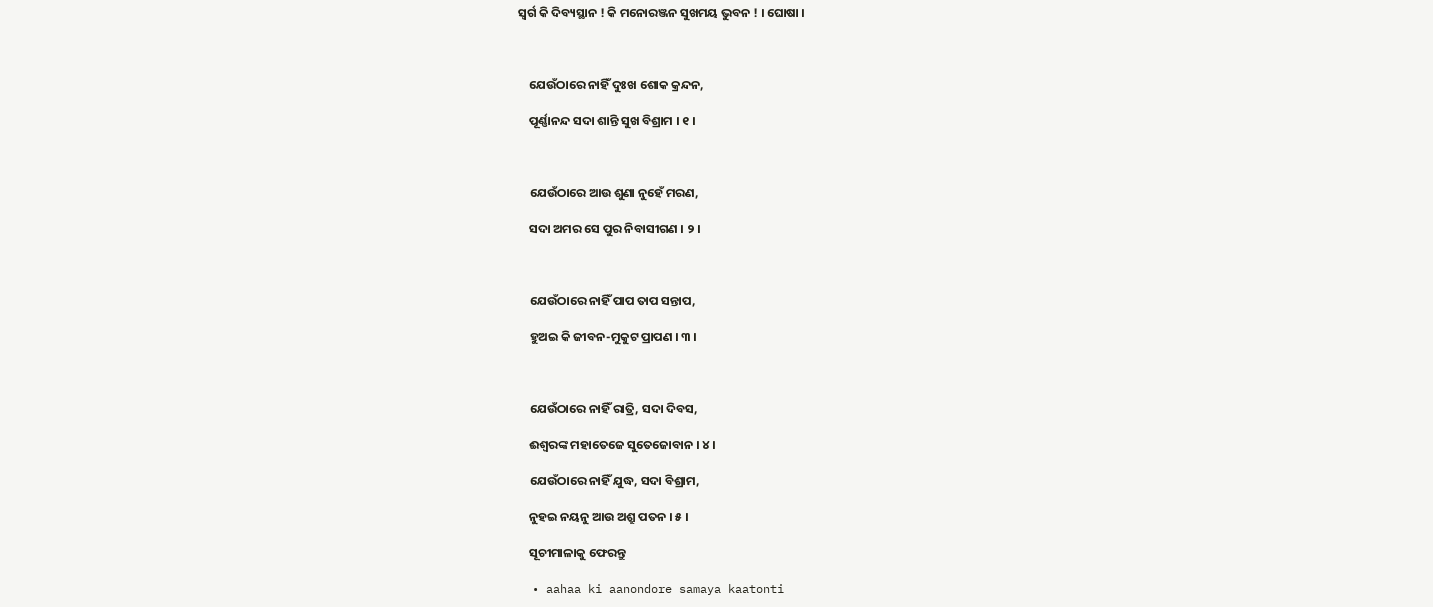ସ୍ୱର୍ଗ କି ଦିବ୍ୟସ୍ଥାନ ! କି ମନୋରଞ୍ଜନ ସୁଖମୟ ଭୁବନ ! । ଘୋଷା ।



    ଯେଉଁଠାରେ ନାହିଁ ଦୁଃଖ ଶୋକ କ୍ରନ୍ଦନ,

    ପୂର୍ଣ୍ଣାନନ୍ଦ ସଦା ଶାନ୍ତି ସୁଖ ବିଶ୍ରାମ । ୧ ।



    ଯେଉଁଠାରେ ଆଉ ଶୁଣା ନୁହେଁ ମରଣ,

    ସଦା ଅମର ସେ ପୁର ନିବାସୀଗଣ । ୨ ।



    ଯେଉଁଠାରେ ନାହିଁ ପାପ ତାପ ସନ୍ତାପ,

    ହୁଅଇ କି ଜୀବନ-ମୁକୁଟ ପ୍ରାପଣ । ୩ ।



    ଯେଉଁଠାରେ ନାହିଁ ରାତ୍ରି, ସଦା ଦିବସ,

    ଈଶ୍ୱରଙ୍କ ମହାତେଜେ ସୁତେଜୋବାନ । ୪ ।

    ଯେଉଁଠାରେ ନାହିଁ ଯୁଦ୍ଧ, ସଦା ବିଶ୍ରାମ,

    ନୁହଇ ନୟନୁ ଆଉ ଅଶ୍ରୁ ପତନ । ୫ ।

    ସୂଚୀମାଳାକୁ ଫେରନ୍ତୁ

  • aahaa ki aanondore samaya kaatonti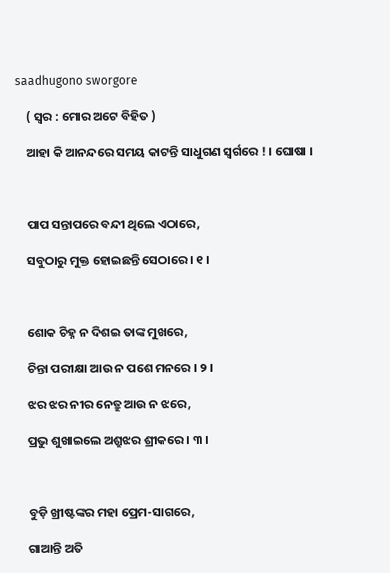saadhugono sworgore

    ( ସ୍ୱର : ମୋର ଅଟେ ବିହିତ )

    ଆହା କି ଆନନ୍ଦରେ ସମୟ କାଟନ୍ତି ସାଧୁଗଣ ସ୍ୱର୍ଗରେ ! । ଘୋଷା ।



    ପାପ ସନ୍ତାପରେ ବନ୍ଦୀ ଥିଲେ ଏଠାରେ,

    ସବୁଠାରୁ ମୁକ୍ତ ହୋଇଛନ୍ତି ସେଠାରେ । ୧ ।



    ଶୋକ ଚିହ୍ନ ନ ଦିଶଇ ତାଙ୍କ ମୁଖରେ,

    ଚିନ୍ତା ପରୀକ୍ଷା ଆଉ ନ ପଶେ ମନରେ । ୨ ।

    ଝର ଝର ନୀର ନେତ୍ରୁ ଆଉ ନ ଝରେ,

    ପ୍ରଭୁ ଶୁଖାଇଲେ ଅଶ୍ରୁଝର ଶ୍ରୀକରେ । ୩ ।



    ବୁଡ଼ି ଖ୍ରୀଷ୍ଟଙ୍କର ମହା ପ୍ରେମ-ସାଗରେ,

    ଗାଆନ୍ତି ଅତି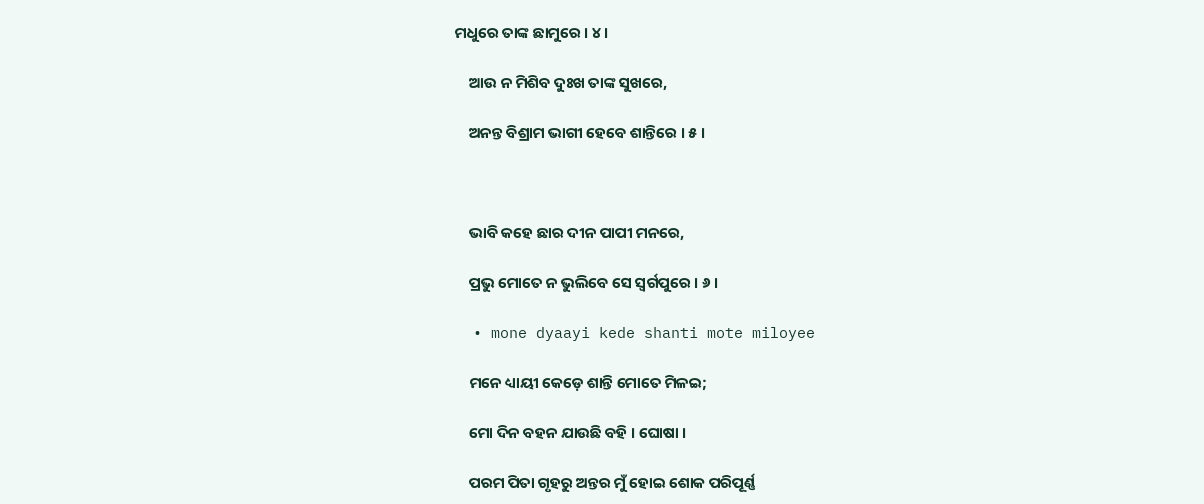ମଧୁରେ ତାଙ୍କ ଛାମୁରେ । ୪ ।

    ଆଉ ନ ମିଶିବ ଦୁଃଖ ତାଙ୍କ ସୁଖରେ,

    ଅନନ୍ତ ବିଶ୍ରାମ ଭାଗୀ ହେବେ ଶାନ୍ତିରେ । ୫ ।



    ଭାବି କହେ ଛାର ଦୀନ ପାପୀ ମନରେ,

    ପ୍ରଭୁ ମୋତେ ନ ଭୁଲିବେ ସେ ସ୍ୱର୍ଗପୁରେ । ୬ ।

  • mone dyaayi kede shanti mote miloyee

    ମନେ ଧ୍ୟାୟୀ କେଡ଼େ ଶାନ୍ତି ମୋତେ ମିଳଇ;

    ମୋ ଦିନ ବହନ ଯାଉଛି ବହି । ଘୋଷା ।

    ପରମ ପିତା ଗୃହରୁ ଅନ୍ତର ମୁଁ ହୋଇ ଶୋକ ପରିପୂର୍ଣ୍ଣ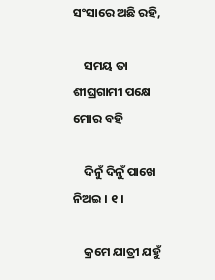ସଂସାରେ ଅଛି ରହି,

    ସମୟ ତା ଶୀଘ୍ରଗାମୀ ପକ୍ଷେ ମୋର ବହି

    ଦିନୁଁ ଦିନୁଁ ପାଖେ ନିଅଇ । ୧ ।

    କ୍ରମେ ଯାତ୍ରୀ ଯହୁଁ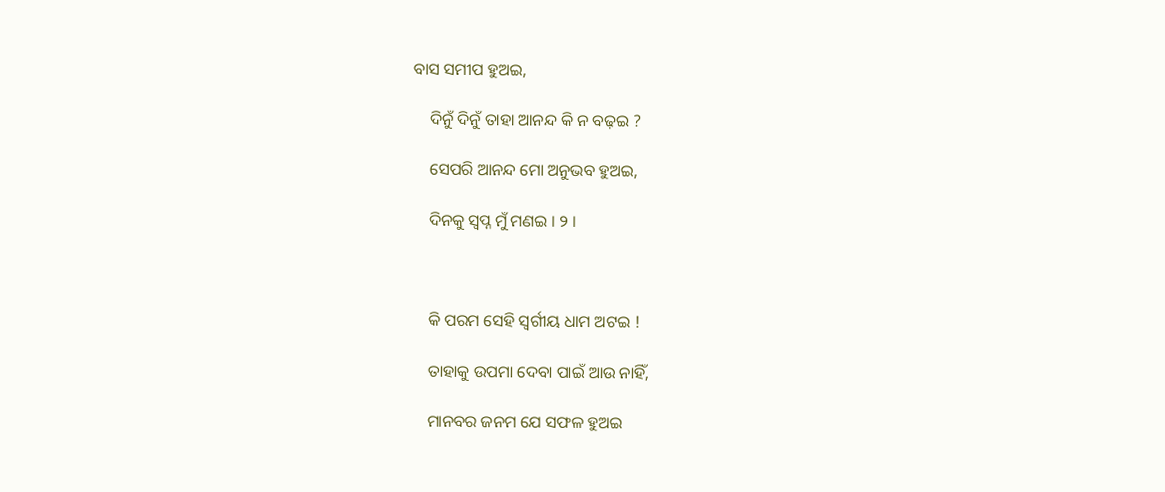ବାସ ସମୀପ ହୁଅଇ,

    ଦିନୁଁ ଦିନୁଁ ତାହା ଆନନ୍ଦ କି ନ ବଢ଼ଇ ?

    ସେପରି ଆନନ୍ଦ ମୋ ଅନୁଭବ ହୁଅଇ,

    ଦିନକୁ ସ୍ୱପ୍ନ ମୁଁ ମଣଇ । ୨ ।



    କି ପରମ ସେହି ସ୍ୱର୍ଗୀୟ ଧାମ ଅଟଇ !

    ତାହାକୁ ଉପମା ଦେବା ପାଇଁ ଆଉ ନାହିଁ,

    ମାନବର ଜନମ ଯେ ସଫଳ ହୁଅଇ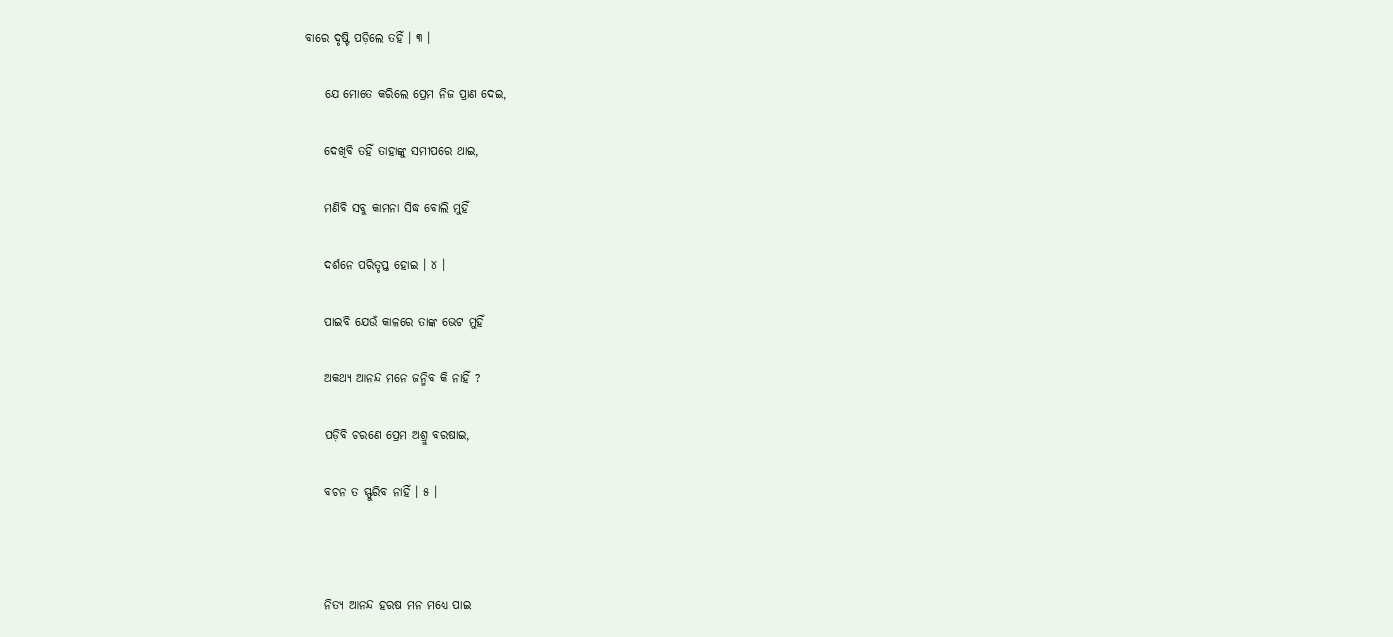ବାରେ ଦୃଷ୍ଟି ପଡ଼ିଲେ ତହିଁ । ୩ ।

    ଯେ ମୋତେ କରିଲେ ପ୍ରେମ ନିଜ ପ୍ରାଣ ଦେଇ,

    ଦେଖିବି ତହିଁ ତାହାଙ୍କୁ ସମୀପରେ ଥାଇ,

    ମଣିବି ସବୁ କାମନା ସିଦ୍ଧ ବୋଲି ମୁହିଁ

    ଦର୍ଶନେ ପରିତୃପ୍ତ ହୋଇ । ୪ ।

    ପାଇବି ଯେଉଁ କାଳରେ ତାଙ୍କ ଭେଟ ମୁହିଁ

    ଅକଥ୍ୟ ଆନନ୍ଦ ମନେ ଜନ୍ମିବ କି ନାହିଁ ?

    ପଡ଼ିବି ଚରଣେ ପ୍ରେମ ଅଶ୍ରୁ ବରଷାଇ,

    ବଚନ ତ ସ୍ଫୁରିବ ନାହିଁ । ୫ ।



    ନିତ୍ୟ ଆନନ୍ଦ ହରଷ ମନ ମଧ୍ୟେ ପାଇ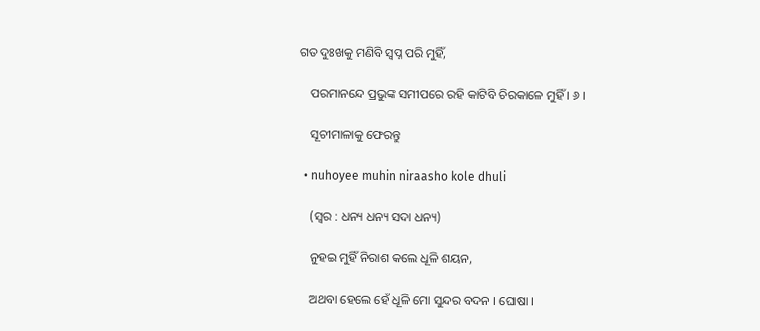ଗତ ଦୁଃଖକୁ ମଣିବି ସ୍ୱପ୍ନ ପରି ମୁହିଁ,

    ପରମାନନ୍ଦେ ପ୍ରଭୁଙ୍କ ସମୀପରେ ରହି କାଟିବି ଚିରକାଳେ ମୁହିଁ । ୬ ।

    ସୂଚୀମାଳାକୁ ଫେରନ୍ତୁ

  • nuhoyee muhin niraasho kole dhuli

    (ସ୍ୱର : ଧନ୍ୟ ଧନ୍ୟ ସଦା ଧନ୍ୟ)

    ନୁହଇ ମୁହିଁ ନିରାଶ କଲେ ଧୂଳି ଶୟନ,

    ଅଥବା ହେଲେ ହେଁ ଧୂଳି ମୋ ସୁନ୍ଦର ବଦନ । ଘୋଷା ।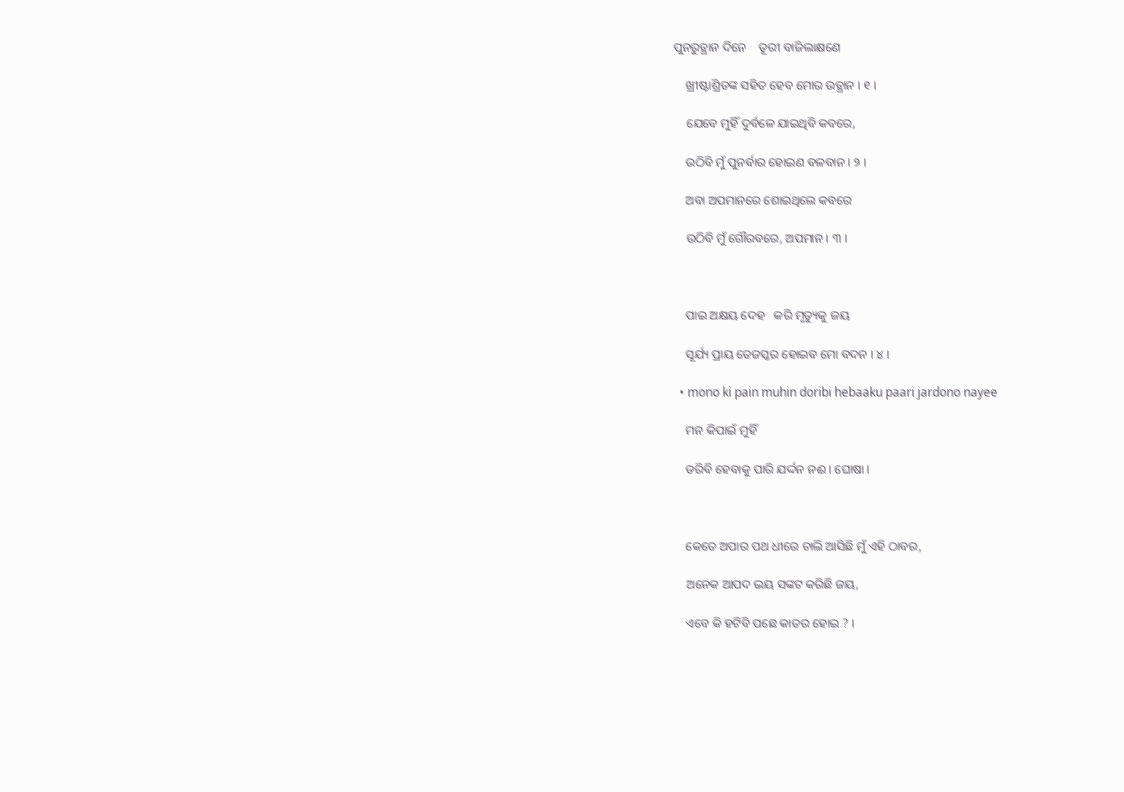ପୁନରୁତ୍ଥାନ ଦିନେ    ତୂରୀ ବାଜିଲାକ୍ଷଣେ

    ଖ୍ରୀଷ୍ଟାଶ୍ରିତଙ୍କ ସହିତ ହେବ ମୋର ଉତ୍ଥାନ । ୧ ।

    ଯେବେ ମୁହିଁ ଦୁର୍ବଳେ ଯାଇଥିବି କବରେ,

    ଉଠିବି ମୁଁ ପୁନର୍ବାର ହୋଇଣ ବଳବାନ । ୨ ।

    ଅବା ଅପମାନରେ ଶୋଇଥିଲେ କବରେ

    ଉଠିବି ମୁଁ ଗୌରବରେ, ଅପମାନ । ୩ ।



    ପାଇ ଅକ୍ଷୟ ଦେହ   କରି ମୃତ୍ୟୁକୁ ଜୟ

    ସୂର୍ଯ୍ୟ ପ୍ରାୟ ତେଜସ୍କର ହୋଇବ ମୋ ବଦନ । ୪ ।

  • mono ki pain muhin doribi hebaaku paari jardono nayee

    ମନ କିପାଇଁ ମୁହିଁ

    ଡରିବି ହେବାକୁ ପାରି ଯର୍ଦ୍ଦନ ନଈ । ଘୋଷା ।



    କେତେ ଅପାର ପଥ ଧୀରେ ଚାଲି ଆସିଛି ମୁଁ ଏହି ଠାବର,

    ଅନେକ ଆପଦ ଭୟ ସଙ୍କଟ କରିଛି ଜୟ,

    ଏବେ କି ହଟିବି ପଛେ କାତର ହୋଇ ? ।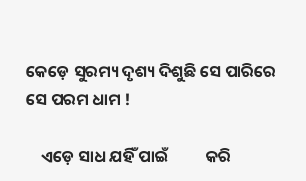କେଡ଼େ ସୁରମ୍ୟ ଦୃଶ୍ୟ ଦିଶୁଛି ସେ ପାରିରେ ସେ ପରମ ଧାମ !

    ଏଡ଼େ ସାଧ ଯହିଁ ପାଇଁ          କରି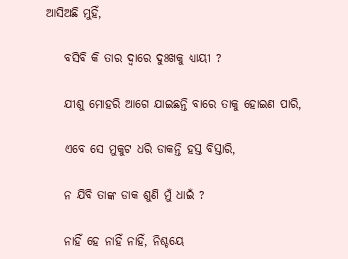ଆସିଅଛି ମୁହିଁ,

    ବସିବି କି ତାର ଦ୍ୱାରେ ଦୁଃଖକୁ ଧ୍ୟାୟୀ ?

    ଯୀଶୁ ମୋହରି ଆଗେ ଯାଇଛନ୍ତି ବାରେ ତାକୁ ହୋଇଣ ପାରି,

    ଏବେ ସେ ମୁକୁଟ ଧରି ଡାକନ୍ତି ହସ୍ତ ବିସ୍ତାରି,

    ନ ଯିବି ତାଙ୍କ ଡାକ ଶୁଣି ମୁଁ ଧାଇଁ ?

    ନାହିଁ ହେ ନାହିଁ ନାହିଁ, ନିଶ୍ଚୟେ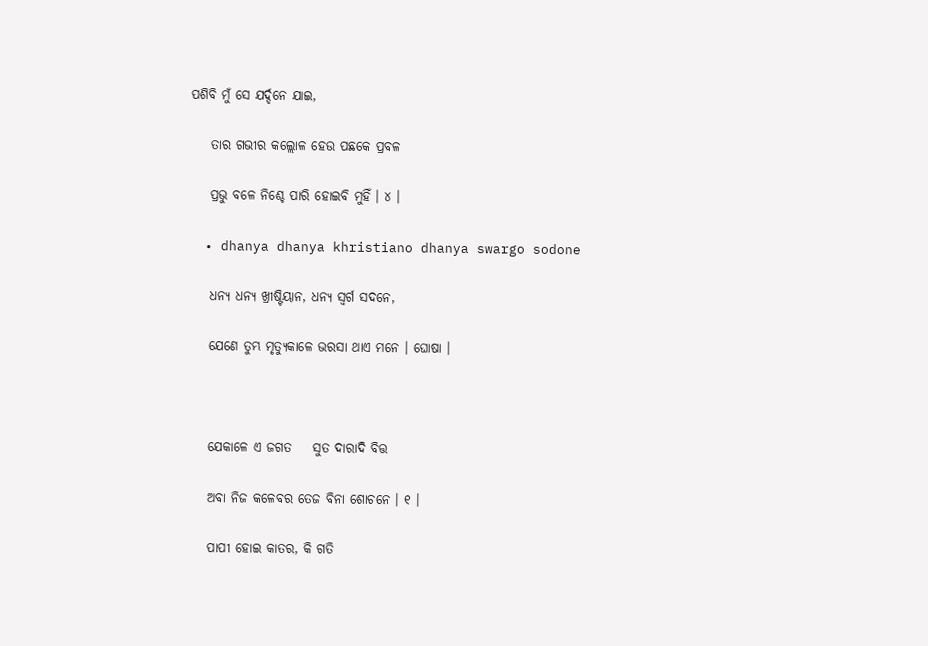ପଶିବି ମୁଁ ସେ ଯର୍ଦ୍ଦନେ ଯାଇ,

    ତାର ଗଭୀର କଲ୍ଲୋଳ ହେଉ ପଛକେ ପ୍ରବଳ

    ପ୍ରଭୁ ବଳେ ନିଶ୍ଚେ ପାରି ହୋଇବି ମୁହିଁ । ୪ ।

  • dhanya dhanya khristiano dhanya swargo sodone

    ଧନ୍ୟ ଧନ୍ୟ ଖ୍ରୀଷ୍ଟିୟାନ, ଧନ୍ୟ ସ୍ୱର୍ଗ ସଦନେ,

    ଯେଣେ ତୁମ୍ଭ ମୃତ୍ୟୁକାଳେ ଭରସା ଥାଏ ମନେ । ଘୋଷା ।



    ଯେକାଳେ ଏ ଜଗତ    ସୁତ ଦାରାଦି ବିତ୍ତ

    ଅବା ନିଜ କଳେବର ତେଜ ବିନା ଶୋଚନେ । ୧ ।

    ପାପୀ ହୋଇ କାତର, କି ଗତି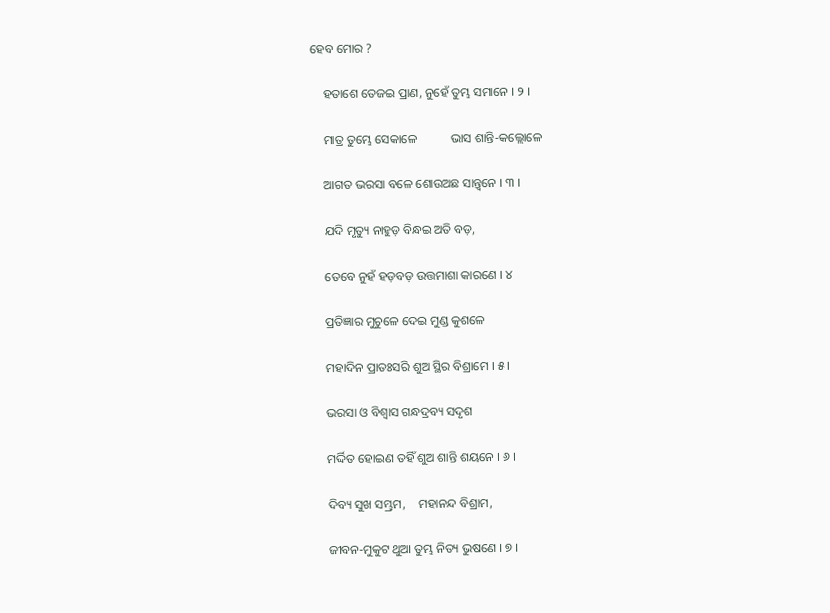ହେବ ମୋର ?

    ହତାଶେ ତେଜଇ ପ୍ରାଣ, ନୁହେଁ ତୁମ୍ଭ ସମାନେ । ୨ ।

    ମାତ୍ର ତୁମ୍ଭେ ସେକାଳେ           ଭାସ ଶାନ୍ତି-କଲ୍ଲୋଳେ

    ଆଗତ ଭରସା ବଳେ ଶୋଉଅଛ ସାନ୍ତ୍ୱନେ । ୩ ।

    ଯଦି ମୃତ୍ୟୁ ନାହୁଡ଼ ବିନ୍ଧଇ ଅତି ବଡ଼,

    ତେବେ ନୁହଁ ହଡ଼ବଡ଼ ଉତ୍ତମାଶା କାରଣେ । ୪

    ପ୍ରତିଜ୍ଞାର ମୁଚୁଳେ ଦେଇ ମୁଣ୍ଡ କୁଶଳେ

    ମହାଦିନ ପ୍ରାତଃସରି ଶୁଅ ସ୍ଥିର ବିଶ୍ରାମେ । ୫ ।

    ଭରସା ଓ ବିଶ୍ୱାସ ଗନ୍ଧଦ୍ରବ୍ୟ ସଦୃଶ

    ମର୍ଦ୍ଦିତ ହୋଇଣ ତହିଁ ଶୁଅ ଶାନ୍ତି ଶୟନେ । ୬ ।

    ଦିବ୍ୟ ସୁଖ ସମ୍ଭ୍ରମ,    ମହାନନ୍ଦ ବିଶ୍ରାମ,

    ଜୀବନ-ମୁକୁଟ ଥୁଆ ତୁମ୍ଭ ନିତ୍ୟ ଭୁଷଣେ । ୭ ।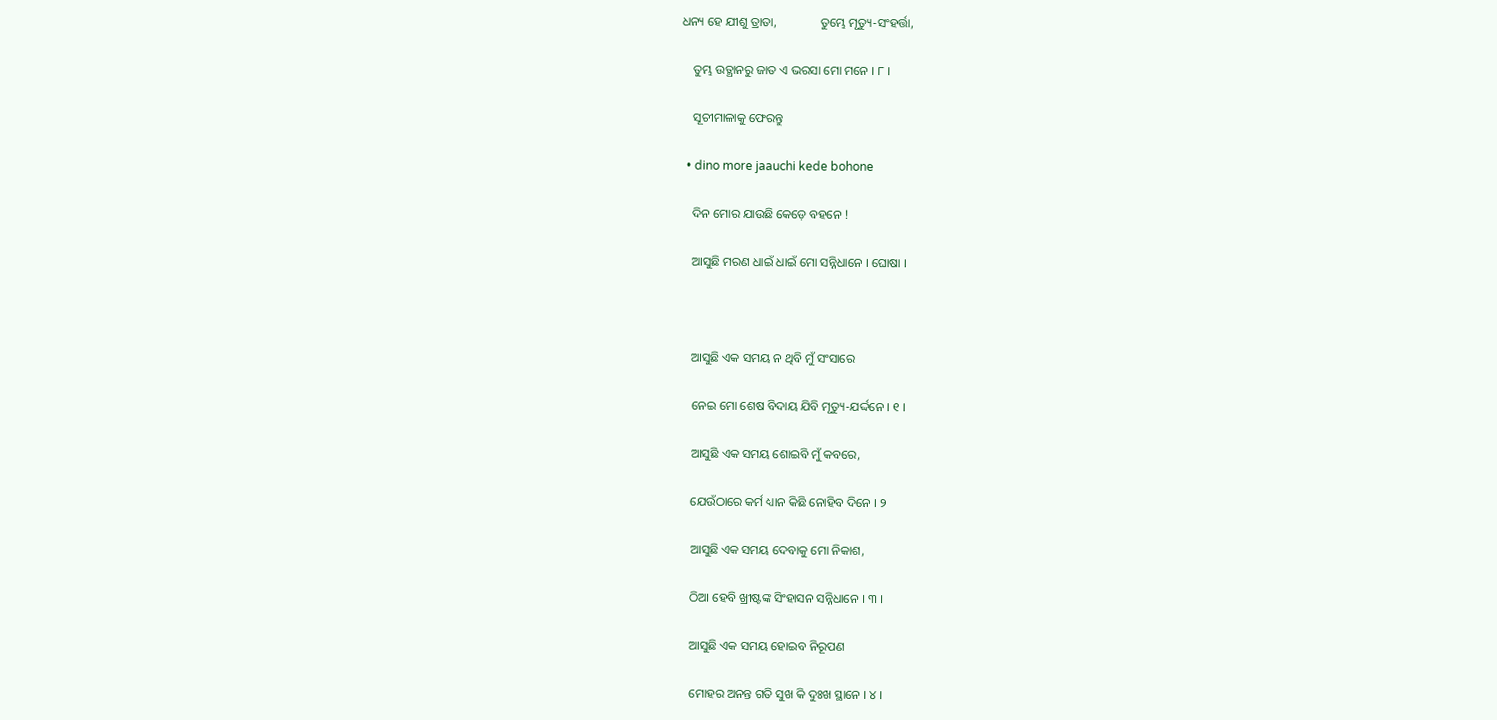ଧନ୍ୟ ହେ ଯୀଶୁ ତ୍ରାତା,              ତୁମ୍ଭେ ମୃତ୍ୟୁ-ସଂହର୍ତ୍ତା,

    ତୁମ୍ଭ ଉତ୍ଥାନରୁ ଜାତ ଏ ଭରସା ମୋ ମନେ । ୮ ।

    ସୂଚୀମାଳାକୁ ଫେରନ୍ତୁ

  • dino more jaauchi kede bohone

    ଦିନ ମୋର ଯାଉଛି କେଡ଼େ ବହନେ !

    ଆସୁଛି ମରଣ ଧାଇଁ ଧାଇଁ ମୋ ସନ୍ନିଧାନେ । ଘୋଷା ।



    ଆସୁଛି ଏକ ସମୟ ନ ଥିବି ମୁଁ ସଂସାରେ

    ନେଇ ମୋ ଶେଷ ବିଦାୟ ଯିବି ମୃତ୍ୟୁ-ଯର୍ଦ୍ଦନେ । ୧ ।

    ଆସୁଛି ଏକ ସମୟ ଶୋଇବି ମୁଁ କବରେ,

    ଯେଉଁଠାରେ କର୍ମ ଧ୍ୟାନ କିଛି ନୋହିବ ଦିନେ । ୨

    ଆସୁଛି ଏକ ସମୟ ଦେବାକୁ ମୋ ନିକାଶ,

    ଠିଆ ହେବି ଖ୍ରୀଷ୍ଟଙ୍କ ସିଂହାସନ ସନ୍ନିଧାନେ । ୩ ।

    ଆସୁଛି ଏକ ସମୟ ହୋଇବ ନିରୂପଣ

    ମୋହର ଅନନ୍ତ ଗତି ସୁଖ କି ଦୁଃଖ ସ୍ଥାନେ । ୪ ।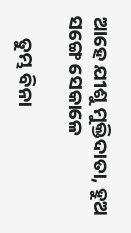ଆହେ ଯୀଶୁ ମୁକ୍ତିଦାତା, ହୁଅ ସଙ୍ଗେ ସେକାଳେ

     ତୁମ୍ଭ ବିନା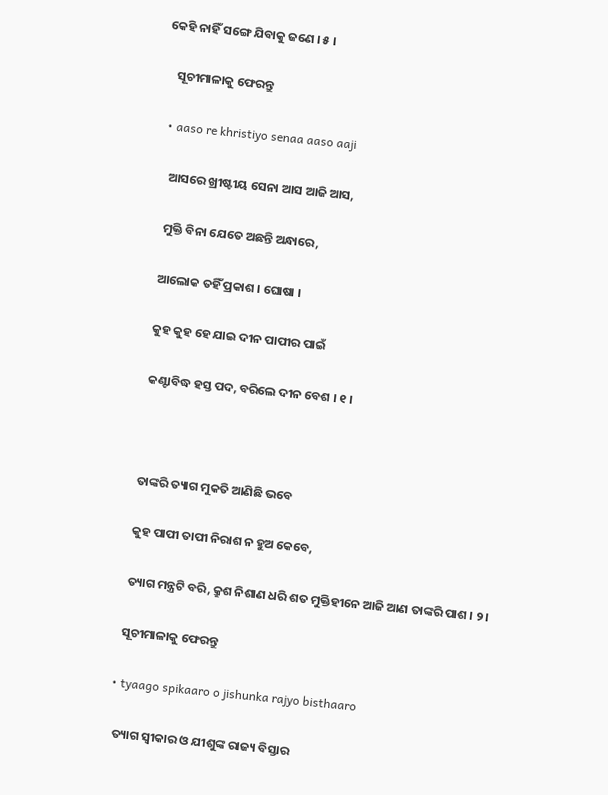କେହି ନାହିଁ ସଙ୍ଗେ ଯିବାକୁ ଜଣେ । ୫ ।

    ସୂଚୀମାଳାକୁ ଫେରନ୍ତୁ

  • aaso re khristiyo senaa aaso aaji

    ଆସରେ ଖ୍ରୀଷ୍ଟୀୟ ସେନା ଆସ ଆଜି ଆସ,

    ମୁକ୍ତି ବିନା ଯେତେ ଅଛନ୍ତି ଅନ୍ଧାରେ,

    ଆଲୋକ ତହିଁ ପ୍ରକାଶ । ଘୋଷା ।

    କୁହ କୁହ ହେ ଯାଇ ଦୀନ ପାପୀର ପାଇଁ

    କଣ୍ଟାବିଦ୍ଧ ହସ୍ତ ପଦ, ବରିଲେ ଦୀନ ବେଶ । ୧ ।



    ତାଙ୍କରି ତ୍ୟାଗ ମୁକତି ଆଣିଛି ଭବେ

    କୁହ ପାପୀ ତାପୀ ନିରାଶ ନ ହୁଅ କେବେ,

    ତ୍ୟାଗ ମନ୍ତ୍ରଟି ବରି, କ୍ରୁଶ ନିଶାଣ ଧରି ଶତ ମୁକ୍ତିହୀନେ ଆଜି ଆଣ ତାଙ୍କରି ପାଶ । ୨ ।

    ସୂଚୀମାଳାକୁ ଫେରନ୍ତୁ

  • tyaago spikaaro o jishunka rajyo bisthaaro

    ତ୍ୟାଗ ସ୍ୱୀକାର ଓ ଯୀଶୁଙ୍କ ରାଜ୍ୟ ବିସ୍ତାର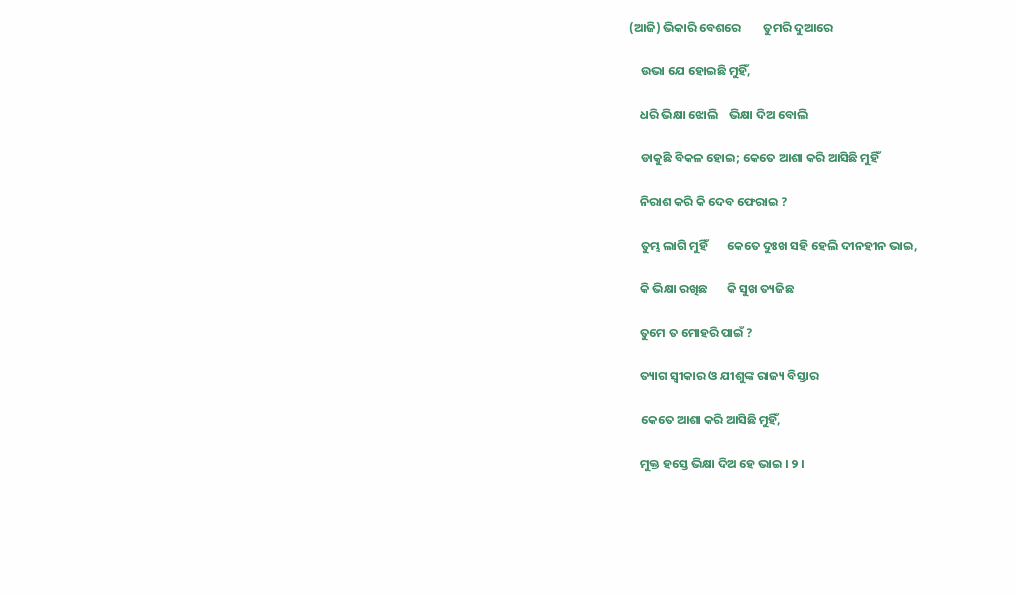(ଆଜି) ଭିକାରି ବେଶରେ        ତୁମରି ଦୁଆରେ

    ଉଭା ଯେ ହୋଇଛି ମୁହିଁ,

    ଧରି ଭିକ୍ଷା ଝୋଲି    ଭିକ୍ଷା ଦିଅ ବୋଲି

    ଡାକୁଛି ବିକଳ ହୋଇ; କେତେ ଆଶା କରି ଆସିଛି ମୁହିଁ

    ନିରାଶ କରି କି ଦେବ ଫେରାଇ ?

    ତୁମ୍ଭ ଲାଗି ମୁହିଁ       କେତେ ଦୁଃଖ ସହି ହେଲି ଦୀନହୀନ ଭାଇ,

    କି ଭିକ୍ଷା ରଖିଛ       କି ସୁଖ ତ୍ୟଜିଛ

    ତୁମେ ତ ମୋହରି ପାଇଁ ?

    ତ୍ୟାଗ ସ୍ୱୀକାର ଓ ଯୀଶୁଙ୍କ ରାଜ୍ୟ ବିସ୍ତାର

    କେତେ ଆଶା କରି ଆସିଛି ମୁହିଁ,

    ମୁକ୍ତ ହସ୍ତେ ଭିକ୍ଷା ଦିଅ ହେ ଭାଇ । ୨ ।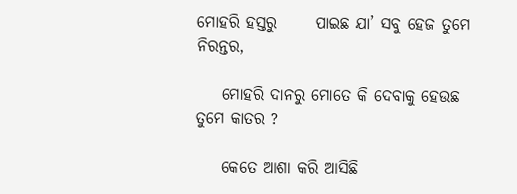ମୋହରି ହସ୍ତରୁ      ପାଇଛ ଯା’ ସବୁ ହେଜ ତୁମେ ନିରନ୍ତର,

    ମୋହରି ଦାନରୁ ମୋତେ କି ଦେବାକୁ ହେଉଛ ତୁମେ କାତର ?

    କେତେ ଆଶା କରି ଆସିଛି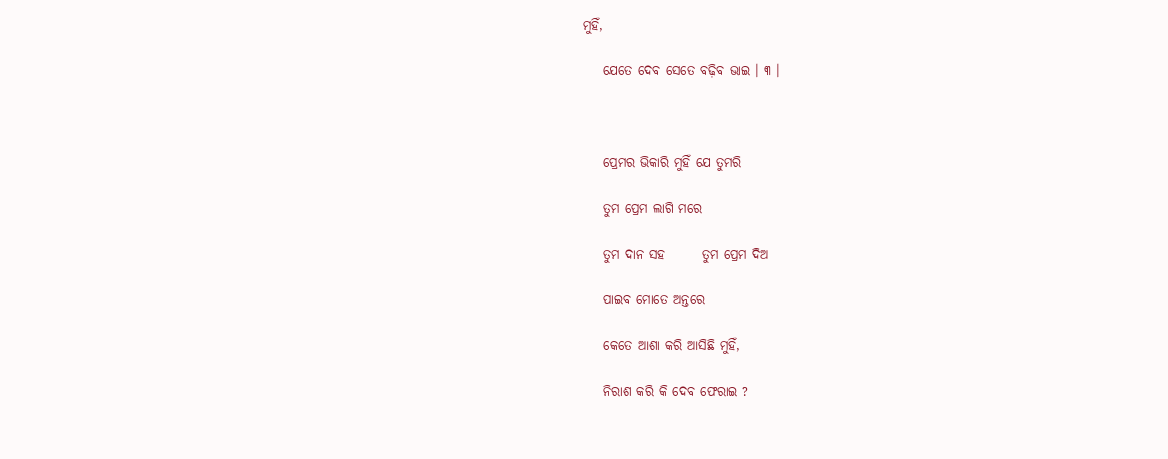ମୁହିଁ,

    ଯେତେ ଦେବ ସେତେ ବଢ଼ିବ ଭାଇ । ୩ ।



    ପ୍ରେମର ଭିକାରି ମୁହିଁ ଯେ ତୁମରି

    ତୁମ ପ୍ରେମ ଲାଗି ମରେ

    ତୁମ ଦାନ ସହ       ତୁମ ପ୍ରେମ ଦିଅ

    ପାଇବ ମୋତେ ଅନ୍ତରେ

    କେତେ ଆଶା କରି ଆସିଛି ମୁହିଁ,

    ନିରାଶ କରି କି ଦେବ ଫେରାଇ ?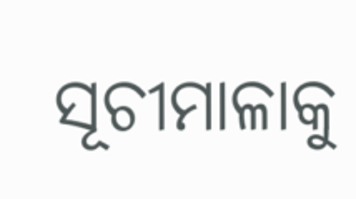ସୂଚୀମାଳାକୁ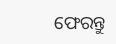ଫେରନ୍ତୁ